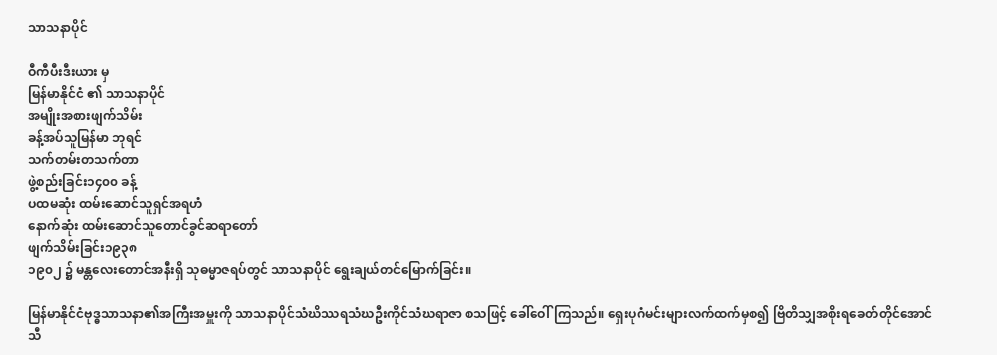သာသနာပိုင်

ဝီကီပီးဒီးယား မှ
မြန်မာနိုင်ငံ ၏ သာသနာပိုင်
အမျိုးအစားဖျက်သိမ်း
ခန့်အပ်သူမြန်မာ ဘုရင်
သက်တမ်းတသက်တာ
ဖွဲ့စည်းခြင်း၁၄၀၀ ခန့်
ပထမဆုံး ထမ်းဆောင်သူရှင်အရဟံ
နောက်ဆုံး ထမ်းဆောင်သူတောင်ခွင်ဆရာတော်
ဖျက်သိမ်းခြင်း၁၉၃၈
၁၉၀၂ ၌ မန္တလေးတောင်အနီးရှိ သုဓမ္မာဇရပ်တွင် သာသနာပိုင် ရွေးချယ်တင်မြောက်ခြင်း။

မြန်မာနိုင်ငံဗုဒ္ဓသာသနာ၏အကြီးအမှူးကို သာသနာပိုင်သံဃိဿရသံဃဦးကိုင်သံဃရာဇာ စသဖြင့် ခေါ်ဝေါ်ကြသည်။ ရှေးပုဂံမင်းများလက်ထက်မှစ၍ ဗြိတိသျှအစိုးရခေတ်တိုင်အောင် သီ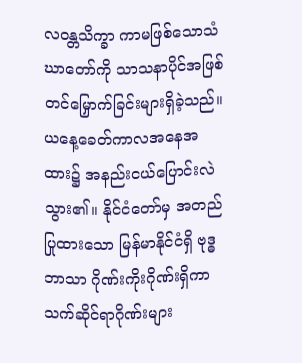လဝန္တသိက္ခာ ကာမဖြစ်သောသံဃာတော်ကို သာသနာပိုင်အဖြစ် တင်မြှောက်ခြင်းများရှိခဲ့သည်။ ယနေ့ခေတ်ကာလအနေအထား၌ အနည်းငယ်ပြောင်းလဲသွား၏။ နိုင်ငံတော်မှ အတည်ပြုထားသော မြန်မာနိုင်ငံရှိ ဗုဒ္ဓဘာသာ ဂိုဏ်းကိုးဂိုဏ်းရှိကာ သက်ဆိုင်ရာဂိုဏ်းများ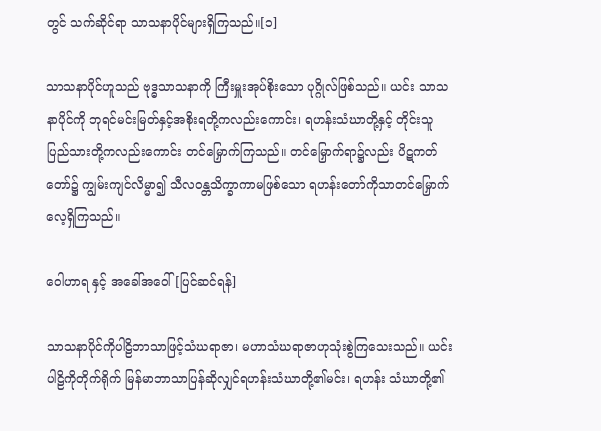တွင် သက်ဆိုင်ရာ သာသနာပိုင်များရှိကြသည်။[၁]

သာသနာပိုင်ဟူသည် ဗုဒ္ဓသာသနာကို ကြီးမှူးအုပ်စိုးသော ပုဂ္ဂိုလ်ဖြစ်သည်။ ယင်း သာသနာပိုင်ကို ဘုရင်မင်းမြတ်နှင့်အစိုးရတို့ကလည်းကောင်း၊ ရဟန်းသံဃာတို့နှင့် တိုင်းသူပြည်သားတို့ကလည်းကောင်း တင်မြှောက်ကြသည်။ တင်မြှောက်ရာ၌လည်း ပိဋကတ်တော်၌ ကျွမ်းကျင်လိမ္မာ၍ သီလဝန္တသိက္ခာကာမဖြစ်သော ရဟန်းတော်ကိုသာတင်မြှောက်လေ့ရှိကြသည်။

ဝေါဟာရ နှင့် အခေါ်အဝေါ်[ပြင်ဆင်ရန်]

သာသနာပိုင်ကိုပါဠိဘာသာဖြင့်သံဃရာဇာ၊ မဟာသံဃရာဇာဟုသုံးစွဲကြသေးသည်။ ယင်းပါဠိကိုတိုက်ရိုက် မြန်မာဘာသာပြန်ဆိုလျှင်ရဟန်းသံဃာတို့၏မင်း၊ ရဟန်း သံဃာတို့၏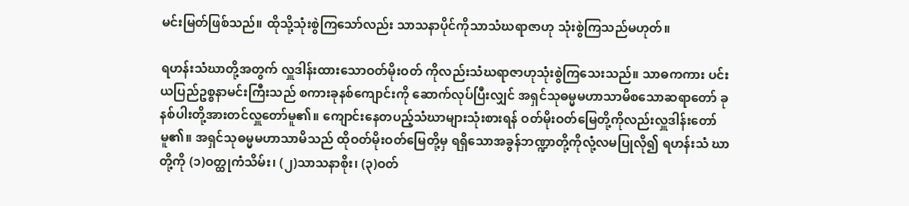မင်းမြတ်ဖြစ်သည်။ ထိုသို့သုံးစွဲကြသော်လည်း သာသနာပိုင်ကိုသာသံဃရာဇာဟု သုံးစွဲကြသည်မဟုတ်။

ရဟန်းသံဃာတို့အတွက် လှူဒါန်းထားသောဝတ်မိုးဝတ် ကိုလည်းသံဃရာဇာဟုသုံးစွဲကြသေးသည်။ သာဓကကား ပင်းယပြည်ဥစ္စနာမင်းကြီးသည် စကားခုနစ်ကျောင်းကို ဆောက်လုပ်ပြီးလျှင် အရှင်သုဓမ္မမဟာသာမိစသောဆရာတော် ခုနစ်ပါးတို့အားတင်လှူတော်မူ၏။ ကျောင်းနေတပည့်သံဃာများသုံးစားရန် ဝတ်မိုးဝတ်မြေတို့ကိုလည်းလှူဒါန်းတော်မူ၏။ အရှင်သုဓမ္မမဟာသာမိသည် ထိုဝတ်မိုးဝတ်မြေတို့မှ ရရှိသောအခွန်ဘဏ္ဍာတို့ကိုလုံ့လမပြုလို၍ ရဟန်းသံ ဃာတို့ကို (၁)ဝတ္ထုကံသိမ်း၊ (၂)သာသနာစိုး၊ (၃)ဝတ်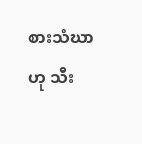စားသံဃာဟု သီး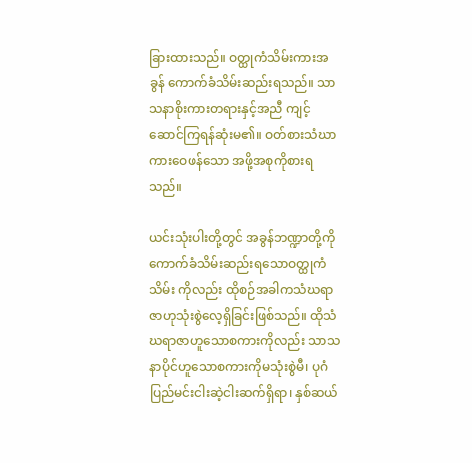ခြားထားသည်။ ဝတ္ထုကံသိမ်းကားအခွန် ကောက်ခံသိမ်းဆည်းရသည်။ သာသနာစိုးကားတရားနှင့်အညီ ကျင့်ဆောင်ကြရန်ဆုံးမ၏။ ဝတ်စားသံဃာ ကားဝေဖန်သော အဖို့အစုကိုစားရသည်။

ယင်းသုံးပါးတို့တွင် အခွန်ဘဏ္ဍာတို့ကို ကောက်ခံသိမ်းဆည်းရသောဝတ္ထုကံသိမ်း ကိုလည်း ထိုစဉ်အခါကသံဃရာဇာဟုသုံးစွဲလေ့ရှိခြင်းဖြစ်သည်။ ထိုသံဃရာဇာဟူသောစကားကိုလည်း သာသနာပိုင်ဟူသောစကားကိုမသုံးစွဲမီ၊ ပုဂံပြည်မင်းငါးဆဲ့ငါးဆက်ရှိရာ၊ နှစ်ဆယ်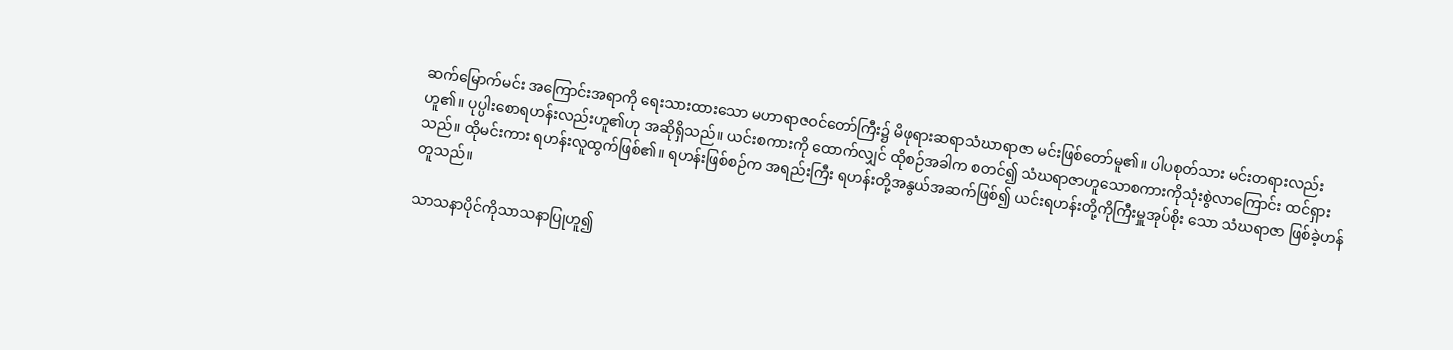ဆက်မြောက်မင်း အကြောင်းအရာကို ရေးသားထားသော မဟာရာဇဝင်တော်ကြီး၌ မိဖုရားဆရာသံဃာရာဇာ မင်းဖြစ်တော်မူ၏။ ပါပစုတ်သား မင်းတရားလည်းဟူ၏။ ပုပ္ပါးစောရဟန်းလည်းဟူ၏ဟု အဆိုရှိသည်။ ယင်းစကားကို ထောက်လျှင် ထိုစဉ်အခါက စတင်၍ သံဃရာဇာဟူသောစကားကိုသုံးစွဲလာကြောင်း ထင်ရှားသည်။ ထိုမင်းကား ရဟန်းလူထွက်ဖြစ်၏။ ရဟန်းဖြစ်စဉ်က အရည်းကြီး ရဟန်းတို့အနွယ်အဆက်ဖြစ်၍ ယင်းရဟန်းတို့ကိုကြီးမှူအုပ်စိုး သော သံဃရာဇာ ဖြစ်ခဲ့ဟန်တူသည်။

သာသနာပိုင်ကိုသာသနာပြုဟူ၍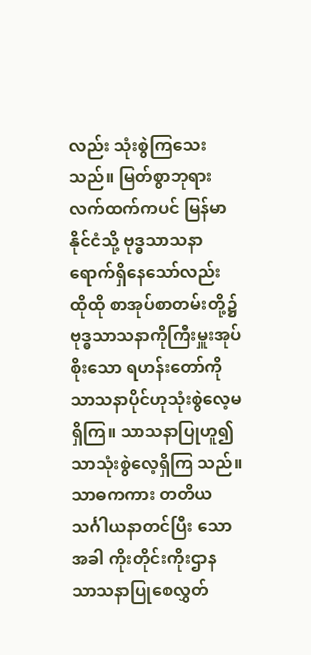လည်း သုံးစွဲကြသေးသည်။ မြတ်စွာဘုရားလက်ထက်ကပင် မြန်မာနိုင်ငံသို့ ဗုဒ္ဓသာသနာရောက်ရှိနေသော်လည်း ထိုထို စာအုပ်စာတမ်းတို့၌ ဗုဒ္ဓသာသနာကိုကြီးမှူးအုပ်စိုးသော ရဟန်းတော်ကို သာသနာပိုင်ဟုသုံးစွဲလေ့မရှိကြ။ သာသနာပြုဟူ၍သာသုံးစွဲလေ့ရှိကြ သည်။ သာဓကကား တတိယသင်္ဂါယနာတင်ပြီး သောအခါ ကိုးတိုင်းကိုးဌာန သာသနာပြုစေလွှတ်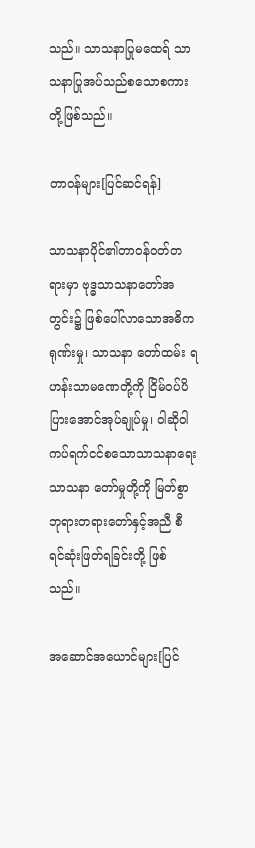သည်။ သာသနာပြုမထေရ် သာသနာပြုအပ်သည်စသောစကားတို့ဖြစ်သည်။

တာဝန်များ[ပြင်ဆင်ရန်]

သာသနာပိုင်၏တာဝန်ဝတ်တရားမှာ ဗုဒ္ဓသာသနာတော်အတွင်း၌ ဖြစ်ပေါ်လာသောအဓိကရုဏ်းမှု၊ သာသနာ တော်ထမ်း ရဟန်းသာမဏေတို့ကို ငြိမ်ဝပ်ပိပြားအောင်အုပ်ချုပ်မှု၊ ဝါဆိုဝါကပ်ရက်ငင်စသောသာသနာရေး သာသနာ တော်မှုတို့ကို မြတ်စွာဘုရားတရားတော်နှင့်အညီ စီရင်ဆုံးဖြတ်ရခြင်းတို့ ဖြစ်သည်။

အဆောင်အယောင်များ[ပြင်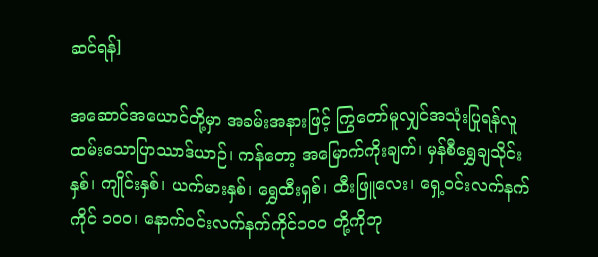ဆင်ရန်]

အဆောင်အယောင်တို့မှာ အခမ်းအနားဖြင့် ကြွတော်မူလျှင်အသုံးပြုရန်လူထမ်းသောပြာဿာဒ်ယာဉ်၊ ကန်တော့ အမြောက်ကိုးချက်၊ မှန်စီရွှေချသိုင်းနှစ်၊ ကျိုင်းနှစ်၊ ယက်မားနှစ်၊ ရွှေထီးရှစ်၊ ထီးဖြူလေး၊ ရှေ့ဝင်းလက်နက်ကိုင် ၁ဝဝ၊ နောက်ဝင်းလက်နက်ကိုင်၁ဝဝ တို့ကိုဘု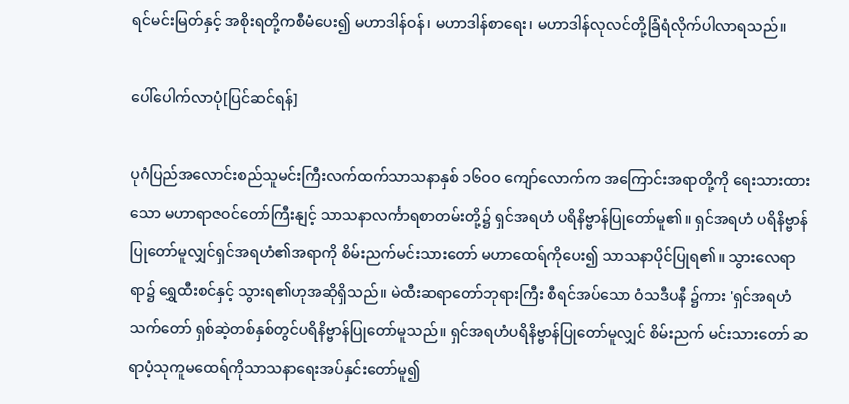ရင်မင်းမြတ်နှင့် အစိုးရတို့ကစီမံပေး၍ မဟာဒါန်ဝန်၊ မဟာဒါန်စာရေး၊ မဟာဒါန်လုလင်တို့ခြံရံလိုက်ပါလာရသည်။

ပေါ်ပေါက်လာပုံ[ပြင်ဆင်ရန်]

ပုဂံပြည်အလောင်းစည်သူမင်းကြီးလက်ထက်သာသနာနှစ် ၁၆ဝဝ ကျော်လောက်က အကြောင်းအရာတို့ကို ရေးသားထားသော မဟာရာဇဝင်တော်ကြီးနျင့် သာသနာလင်္ကာရစာတမ်းတို့၌ ရှင်အရဟံ ပရိနိဗ္ဗာန်ပြုတော်မူ၏။ ရှင်အရဟံ ပရိနိဗ္ဗာန်ပြုတော်မူလျှင်ရှင်အရဟံ၏အရာကို စိမ်းညက်မင်းသားတော် မဟာထေရ်ကိုပေး၍ သာသနာပိုင်ပြုရ၏။ သွားလေရာရာ၌ ရွှေထီးစင်နှင့် သွားရ၏ဟုအဆိုရှိသည်။ မဲထီးဆရာတော်ဘုရားကြီး စီရင်အပ်သော ဝံသဒီပနီ ၌ကား 'ရှင်အရဟံသက်တော် ရှစ်ဆဲ့တစ်နှစ်တွင်ပရိနိဗ္ဗာန်ပြုတော်မူသည်။ ရှင်အရဟံပရိနိဗ္ဗာန်ပြုတော်မူလျှင် စိမ်းညက် မင်းသားတော် ဆရာပံ့သုကူမထေရ်ကိုသာသနာရေးအပ်နှင်းတော်မူ၍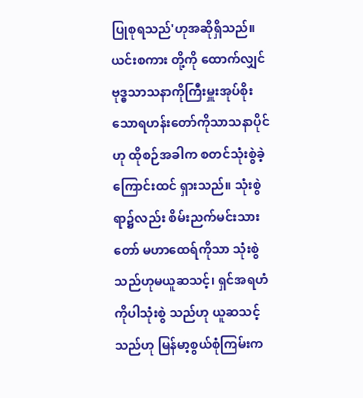ပြုစုရသည်'ဟုအဆိုရှိသည်။ ယင်းစကား တို့ကို ထောက်လျှင် ဗုဒ္ဓသာသနာကိုကြီးမှူးအုပ်စိုးသောရဟန်းတော်ကိုသာသနာပိုင်ဟု ထိုစဉ်အခါက စတင်သုံးစွဲခဲ့ကြောင်းထင် ရှားသည်။ သုံးစွဲရာ၌လည်း စိမ်းညက်မင်းသားတော် မဟာထေရ်ကိုသာ သုံးစွဲသည်ဟုမယူဆသင့်၊ ရှင်အရဟံကိုပါသုံးစွဲ သည်ဟု ယူဆသင့်သည်ဟု မြန်မာ့စွယ်စုံကြမ်းက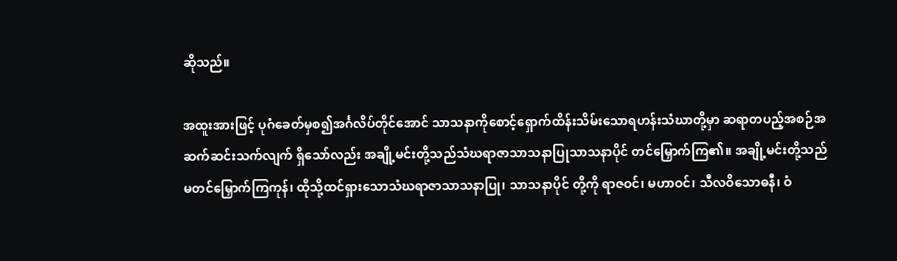ဆိုသည်။

အထူးအားဖြင့် ပုဂံခေတ်မှစ၍အင်္ဂလိပ်တိုင်အောင် သာသနာကိုစောင့်ရှောက်ထိန်းသိမ်းသောရဟန်းသံဃာတို့မှာ ဆရာတပည့်အစဉ်အဆက်ဆင်းသက်လျက် ရှိသော်လည်း အချို့မင်းတို့သည်သံဃရာဇာသာသနာပြုသာသနာပိုင် တင်မြှောက်ကြ၏။ အချို့မင်းတို့သည်မတင်မြှောက်ကြကုန်၊ ထိုသို့ထင်ရှားသောသံဃရာဇာသာသနာပြု၊ သာသနာပိုင် တို့ကို ရာဇဝင်၊ မဟာဝင်၊ သီလဝိသောဓနီ၊ ဝံ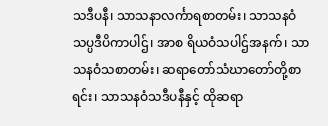သဒီပနီ၊ သာသနာလင်္ကာရစာတမ်း၊ သာသနဝံသပ္ပဒီပိကာပါဌ်၊ အာစ ရိယဝံသပါဌ်အနက်၊ သာသနဝံသစာတမ်း၊ ဆရာတော်သံဃာတော်တို့စာရင်း၊ သာသနဝံသဒီပနီနှင့် ထိုဆရာ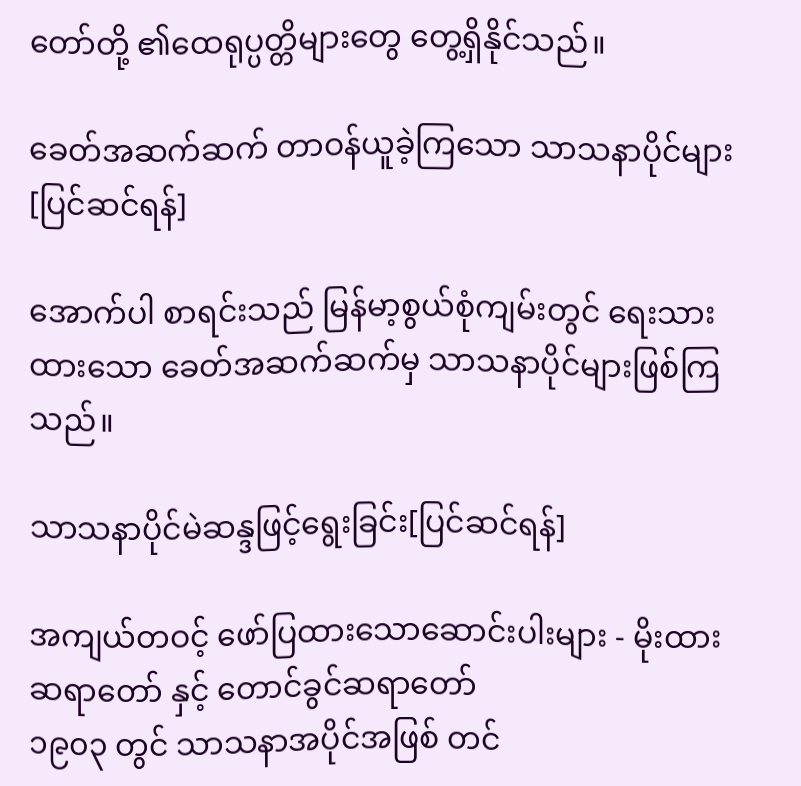တော်တို့ ၏ထေရုပ္ပတ္တိများတွေ တွေ့ရှိနိုင်သည်။

ခေတ်အဆက်ဆက် တာဝန်ယူခဲ့ကြသော သာသနာပိုင်များ[ပြင်ဆင်ရန်]

အောက်ပါ စာရင်းသည် မြန်မာ့စွယ်စုံကျမ်းတွင် ရေးသားထားသော ခေတ်အဆက်ဆက်မှ သာသနာပိုင်များဖြစ်ကြသည်။

သာသနာပိုင်မဲဆန္ဒဖြင့်ရွေးခြင်း[ပြင်ဆင်ရန်]

အကျယ်တဝင့် ဖော်ပြထားသောဆောင်းပါးများ - မိုးထားဆရာတော် နှင့် တောင်ခွင်ဆရာတော်
၁၉၀၃ တွင် သာသနာအပိုင်အဖြစ် တင်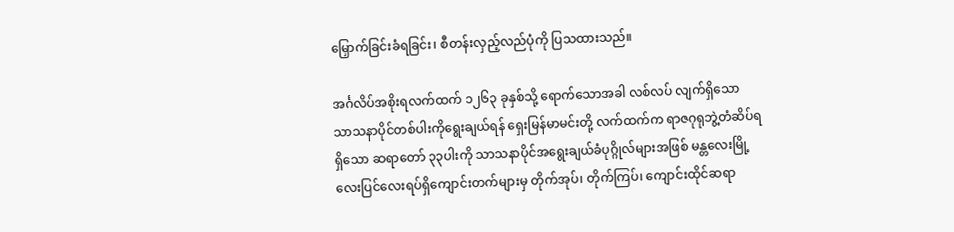မြှောက်ခြင်းခံရခြင်း၊ စီတန်းလှည့်လည်ပုံကို ပြသထားသည်။

အင်္ဂလိပ်အစိုးရလက်ထက် ၁၂၆၃ ခုနှစ်သို့ ရောက်သောအခါ လစ်လပ် လျက်ရှိသော သာသနာပိုင်တစ်ပါးကိုရွေးချယ်ရန် ရှေးမြန်မာမင်းတို့ လက်ထက်က ရာဇဂုရုဘွဲ့တံဆိပ်ရရှိသော ဆရာတော် ၃၃ပါးကို သာသနာပိုင်အရွေးချယ်ခံပုဂ္ဂိုလ်များအဖြစ် မန္တလေးမြို့ လေးပြင်လေးရပ်ရှိကျောင်းတက်များမှ တိုက်အုပ်၊ တိုက်ကြပ်၊ ကျောင်းထိုင်ဆရာ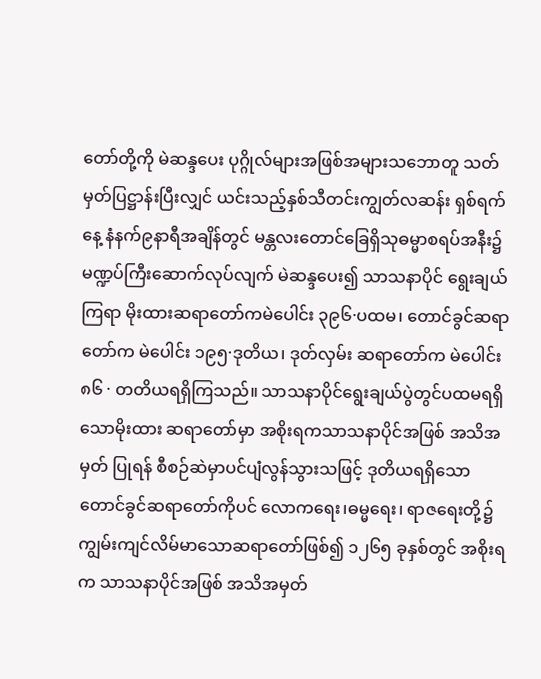တော်တို့ကို မဲဆန္ဒပေး ပုဂ္ဂိုလ်များအဖြစ်အများသဘောတူ သတ်မှတ်ပြဋ္ဌာန်းပြီးလျှင် ယင်းသည့်နှစ်သီတင်းကျွတ်လဆန်း ရှစ်ရက်နေ့ နံနက်၉နာရီအချိန်တွင် မန္တလးတောင်ခြေရှိသုဓမ္မာစရပ်အနီး၌ မဏ္ဍပ်ကြီးဆောက်လုပ်လျက် မဲဆန္ဒပေး၍ သာသနာပိုင် ရွေးချယ်ကြရာ မိုးထားဆရာတော်ကမဲပေါင်း ၃၉၆·ပထမ၊ တောင်ခွင်ဆရာတော်က မဲပေါင်း ၁၉၅·ဒုတိယ၊ ဒုတ်လှမ်း ဆရာတော်က မဲပေါင်း ၈၆ · တတိယရရှိကြသည်။ သာသနာပိုင်ရွေးချယ်ပွဲတွင်ပထမရရှိသောမိုးထား ဆရာတော်မှာ အစိုးရကသာသနာပိုင်အဖြစ် အသိအမှတ် ပြုရန် စီစဉ်ဆဲမှာပင်ပျံလွန်သွားသဖြင့် ဒုတိယရရှိသော တောင်ခွင်ဆရာတော်ကိုပင် လောကရေး၊ဓမ္မရေး၊ ရာဇရေးတို့၌ ကျွမ်းကျင်လိမ်မာသောဆရာတော်ဖြစ်၍ ၁၂၆၅ ခုနှစ်တွင် အစိုးရက သာသနာပိုင်အဖြစ် အသိအမှတ်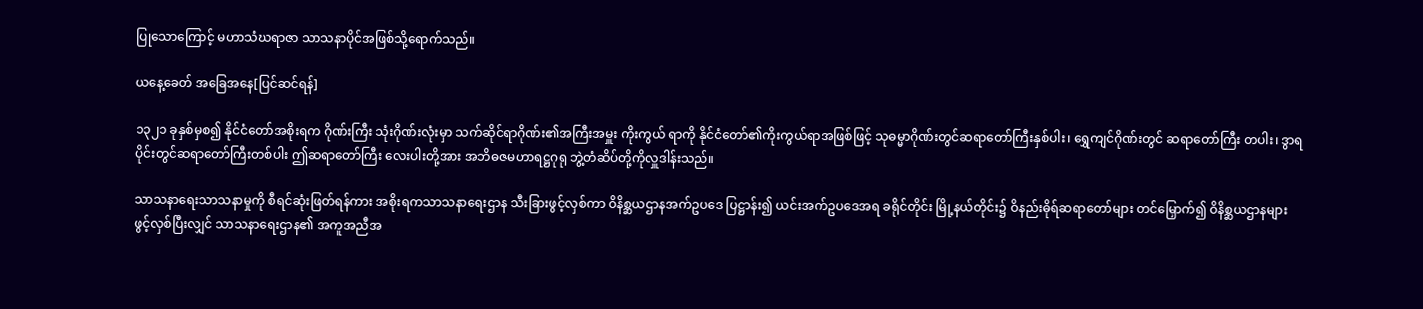ပြုသောကြောင့် မဟာသံဃရာဇာ သာသနာပိုင်အဖြစ်သို့ရောက်သည်။

ယနေ့ခေတ် အခြေအနေ[ပြင်ဆင်ရန်]

၁၃၂၁ ခုနှစ်မှစ၍ နိုင်ငံတော်အစိုးရက ဂိုဏ်းကြီး သုံးဂိုဏ်းလုံးမှာ သက်ဆိုင်ရာဂိုဏ်း၏အကြီးအမှူး ကိုးကွယ် ရာကို နိုင်ငံတော်၏ကိုးကွယ်ရာအဖြစ်ဖြင့် သုဓမ္မာဂိုဏ်းတွင်ဆရာတော်ကြီးနှစ်ပါး၊ ရွှေကျင်ဂိုဏ်းတွင် ဆရာတော်ကြီး တပါး၊ ဒွာရပိုင်းတွင်ဆရာတော်ကြီးတစ်ပါး ဤဆရာတော်ကြီး လေးပါးတို့အား အဘိဓဇမဟာရဋ္ဌဂုရု ဘွဲ့တံဆိပ်တို့ကိုလှူဒါန်းသည်။

သာသနာရေးသာသနာမှုကို စီရင်ဆုံးဖြတ်ရန်ကား အစိုးရကသာသနာရေးဌာန သီးခြားဖွင့်လှစ်ကာ ဝိနိစ္ဆယဌာနအက်ဥပဒေ ပြဋ္ဌာန်း၍ ယင်းအက်ဥပဒေအရ ခရိုင်တိုင်း မြို့နယ်တိုင်း၌ ဝိနည်းဓိုရ်ဆရာတော်များ တင်မြှောက်၍ ဝိနိစ္ဆယဌာနများ ဖွင့်လှစ်ပြီးလျှင် သာသနာရေးဌာန၏ အကူအညီအ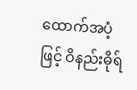ထောက်အပံ့ဖြင့် ဝိနည်းဓိုရ်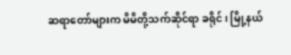ဆရာတော်များက မိမိတို့သက်ဆိုင်ရာ ခရိုင်၊ မြို့နယ်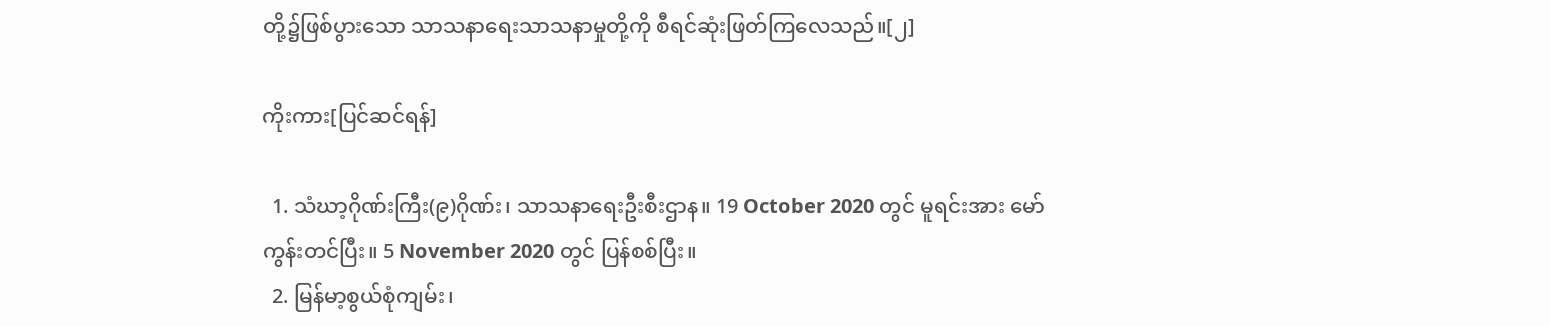တို့၌ဖြစ်ပွားသော သာသနာရေးသာသနာမှုတို့ကို စီရင်ဆုံးဖြတ်ကြလေသည်။[၂]

ကိုးကား[ပြင်ဆင်ရန်]

  1. သံဃာ့ဂိုဏ်းကြီး(၉)ဂိုဏ်း၊ သာသနာရေးဦးစီးဌာန။ 19 October 2020 တွင် မူရင်းအား မော်ကွန်းတင်ပြီး။ 5 November 2020 တွင် ပြန်စစ်ပြီး။
  2. မြန်မာ့စွယ်စုံကျမ်း၊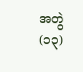အတွဲ(၁၃)